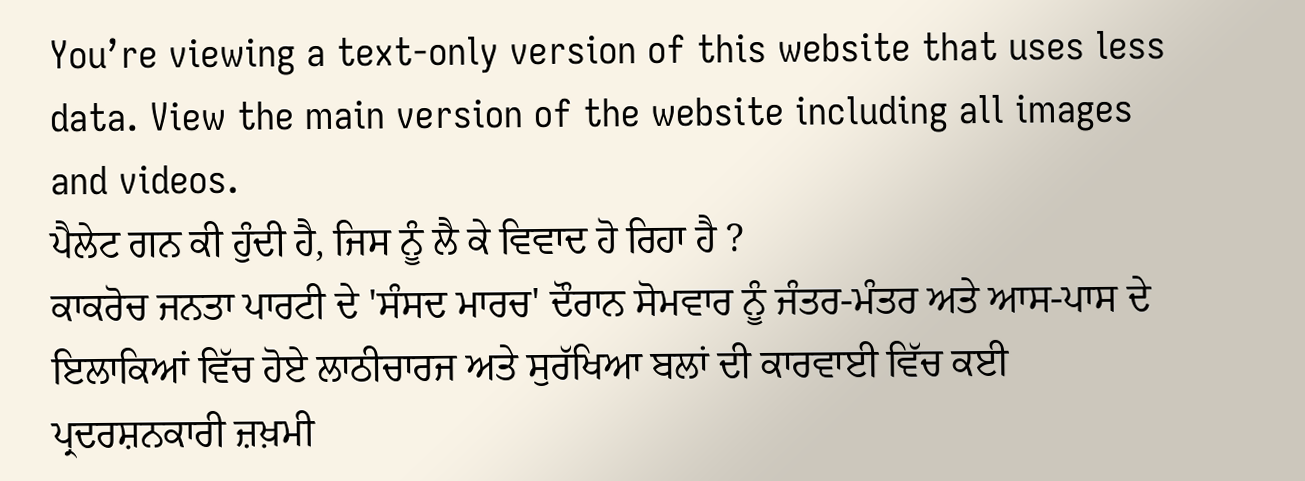You’re viewing a text-only version of this website that uses less data. View the main version of the website including all images and videos.
ਪੈਲੇਟ ਗਨ ਕੀ ਹੁੰਦੀ ਹੈ, ਜਿਸ ਨੂੰ ਲੈ ਕੇ ਵਿਵਾਦ ਹੋ ਰਿਹਾ ਹੈ ?
ਕਾਕਰੋਚ ਜਨਤਾ ਪਾਰਟੀ ਦੇ 'ਸੰਸਦ ਮਾਰਚ' ਦੌਰਾਨ ਸੋਮਵਾਰ ਨੂੰ ਜੰਤਰ-ਮੰਤਰ ਅਤੇ ਆਸ-ਪਾਸ ਦੇ ਇਲਾਕਿਆਂ ਵਿੱਚ ਹੋਏ ਲਾਠੀਚਾਰਜ ਅਤੇ ਸੁਰੱਖਿਆ ਬਲਾਂ ਦੀ ਕਾਰਵਾਈ ਵਿੱਚ ਕਈ ਪ੍ਰਦਰਸ਼ਨਕਾਰੀ ਜ਼ਖ਼ਮੀ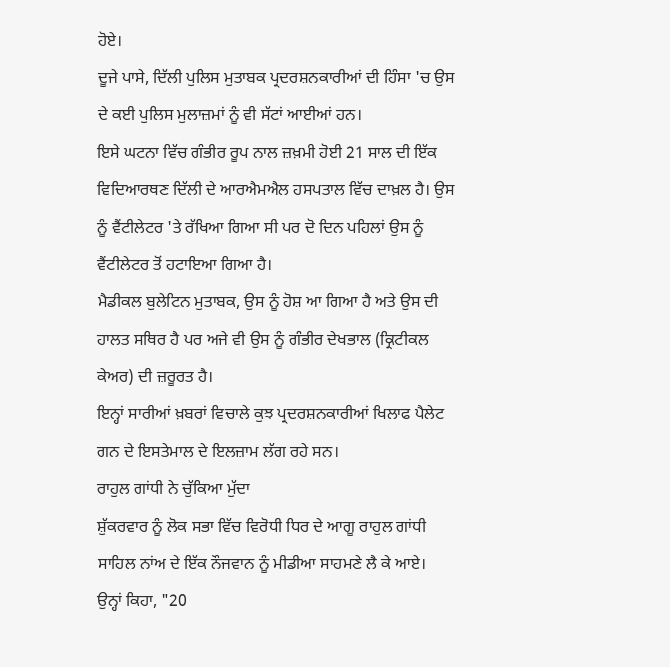ਹੋਏ।
ਦੂਜੇ ਪਾਸੇ, ਦਿੱਲੀ ਪੁਲਿਸ ਮੁਤਾਬਕ ਪ੍ਰਦਰਸ਼ਨਕਾਰੀਆਂ ਦੀ ਹਿੰਸਾ 'ਚ ਉਸ ਦੇ ਕਈ ਪੁਲਿਸ ਮੁਲਾਜ਼ਮਾਂ ਨੂੰ ਵੀ ਸੱਟਾਂ ਆਈਆਂ ਹਨ।
ਇਸੇ ਘਟਨਾ ਵਿੱਚ ਗੰਭੀਰ ਰੂਪ ਨਾਲ ਜ਼ਖ਼ਮੀ ਹੋਈ 21 ਸਾਲ ਦੀ ਇੱਕ ਵਿਦਿਆਰਥਣ ਦਿੱਲੀ ਦੇ ਆਰਐਮਐਲ ਹਸਪਤਾਲ ਵਿੱਚ ਦਾਖ਼ਲ ਹੈ। ਉਸ ਨੂੰ ਵੈਂਟੀਲੇਟਰ 'ਤੇ ਰੱਖਿਆ ਗਿਆ ਸੀ ਪਰ ਦੋ ਦਿਨ ਪਹਿਲਾਂ ਉਸ ਨੂੰ ਵੈਂਟੀਲੇਟਰ ਤੋਂ ਹਟਾਇਆ ਗਿਆ ਹੈ।
ਮੈਡੀਕਲ ਬੁਲੇਟਿਨ ਮੁਤਾਬਕ, ਉਸ ਨੂੰ ਹੋਸ਼ ਆ ਗਿਆ ਹੈ ਅਤੇ ਉਸ ਦੀ ਹਾਲਤ ਸਥਿਰ ਹੈ ਪਰ ਅਜੇ ਵੀ ਉਸ ਨੂੰ ਗੰਭੀਰ ਦੇਖਭਾਲ (ਕ੍ਰਿਟੀਕਲ ਕੇਅਰ) ਦੀ ਜ਼ਰੂਰਤ ਹੈ।
ਇਨ੍ਹਾਂ ਸਾਰੀਆਂ ਖ਼ਬਰਾਂ ਵਿਚਾਲੇ ਕੁਝ ਪ੍ਰਦਰਸ਼ਨਕਾਰੀਆਂ ਖਿਲਾਫ ਪੈਲੇਟ ਗਨ ਦੇ ਇਸਤੇਮਾਲ ਦੇ ਇਲਜ਼ਾਮ ਲੱਗ ਰਹੇ ਸਨ।
ਰਾਹੁਲ ਗਾਂਧੀ ਨੇ ਚੁੱਕਿਆ ਮੁੱਦਾ
ਸ਼ੁੱਕਰਵਾਰ ਨੂੰ ਲੋਕ ਸਭਾ ਵਿੱਚ ਵਿਰੋਧੀ ਧਿਰ ਦੇ ਆਗੂ ਰਾਹੁਲ ਗਾਂਧੀ ਸਾਹਿਲ ਨਾਂਅ ਦੇ ਇੱਕ ਨੌਜਵਾਨ ਨੂੰ ਮੀਡੀਆ ਸਾਹਮਣੇ ਲੈ ਕੇ ਆਏ।
ਉਨ੍ਹਾਂ ਕਿਹਾ, "20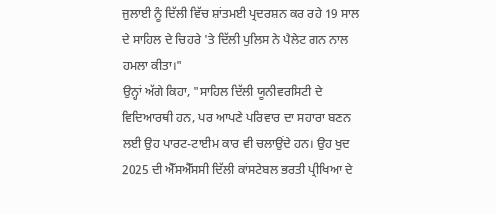ਜੁਲਾਈ ਨੂੰ ਦਿੱਲੀ ਵਿੱਚ ਸ਼ਾਂਤਮਈ ਪ੍ਰਦਰਸ਼ਨ ਕਰ ਰਹੇ 19 ਸਾਲ ਦੇ ਸਾਹਿਲ ਦੇ ਚਿਹਰੇ 'ਤੇ ਦਿੱਲੀ ਪੁਲਿਸ ਨੇ ਪੈਲੇਟ ਗਨ ਨਾਲ ਹਮਲਾ ਕੀਤਾ।"
ਉਨ੍ਹਾਂ ਅੱਗੇ ਕਿਹਾ, "ਸਾਹਿਲ ਦਿੱਲੀ ਯੂਨੀਵਰਸਿਟੀ ਦੇ ਵਿਦਿਆਰਥੀ ਹਨ, ਪਰ ਆਪਣੇ ਪਰਿਵਾਰ ਦਾ ਸਹਾਰਾ ਬਣਨ ਲਈ ਉਹ ਪਾਰਟ-ਟਾਈਮ ਕਾਰ ਵੀ ਚਲਾਉਂਦੇ ਹਨ। ਉਹ ਖੁਦ 2025 ਦੀ ਐੱਸਐੱਸਸੀ ਦਿੱਲੀ ਕਾਂਸਟੇਬਲ ਭਰਤੀ ਪ੍ਰੀਖਿਆ ਦੇ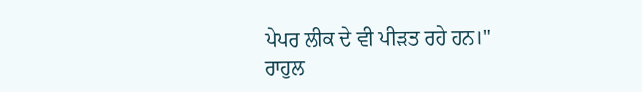ਪੇਪਰ ਲੀਕ ਦੇ ਵੀ ਪੀੜਤ ਰਹੇ ਹਨ।"
ਰਾਹੁਲ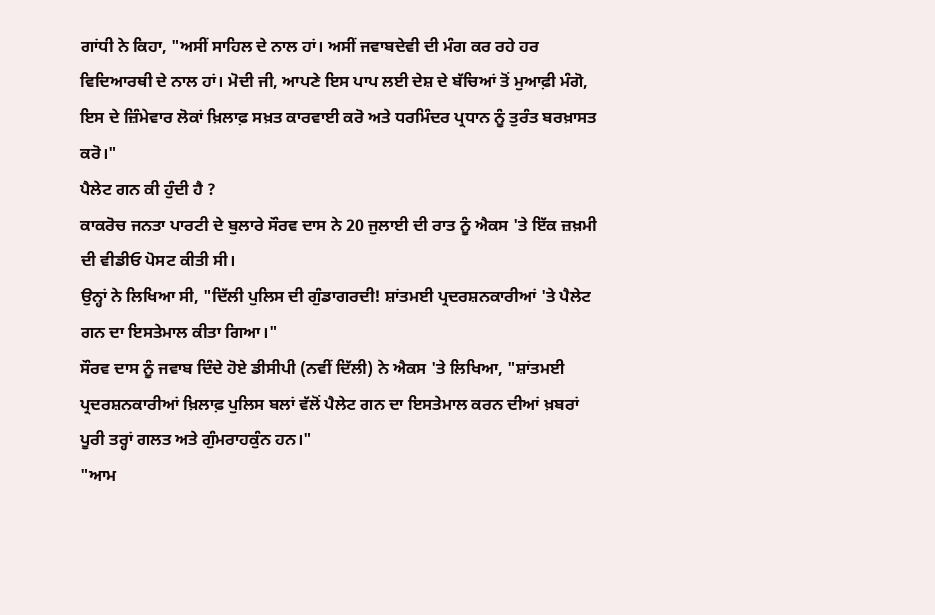ਗਾਂਧੀ ਨੇ ਕਿਹਾ, "ਅਸੀਂ ਸਾਹਿਲ ਦੇ ਨਾਲ ਹਾਂ। ਅਸੀਂ ਜਵਾਬਦੇਵੀ ਦੀ ਮੰਗ ਕਰ ਰਹੇ ਹਰ ਵਿਦਿਆਰਥੀ ਦੇ ਨਾਲ ਹਾਂ। ਮੋਦੀ ਜੀ, ਆਪਣੇ ਇਸ ਪਾਪ ਲਈ ਦੇਸ਼ ਦੇ ਬੱਚਿਆਂ ਤੋਂ ਮੁਆਫ਼ੀ ਮੰਗੋ, ਇਸ ਦੇ ਜ਼ਿੰਮੇਵਾਰ ਲੋਕਾਂ ਖ਼ਿਲਾਫ਼ ਸਖ਼ਤ ਕਾਰਵਾਈ ਕਰੋ ਅਤੇ ਧਰਮਿੰਦਰ ਪ੍ਰਧਾਨ ਨੂੰ ਤੁਰੰਤ ਬਰਖ਼ਾਸਤ ਕਰੋ।"
ਪੈਲੇਟ ਗਨ ਕੀ ਹੁੰਦੀ ਹੈ ?
ਕਾਕਰੋਚ ਜਨਤਾ ਪਾਰਟੀ ਦੇ ਬੁਲਾਰੇ ਸੌਰਵ ਦਾਸ ਨੇ 20 ਜੁਲਾਈ ਦੀ ਰਾਤ ਨੂੰ ਐਕਸ 'ਤੇ ਇੱਕ ਜ਼ਖ਼ਮੀ ਦੀ ਵੀਡੀਓ ਪੋਸਟ ਕੀਤੀ ਸੀ।
ਉਨ੍ਹਾਂ ਨੇ ਲਿਖਿਆ ਸੀ, "ਦਿੱਲੀ ਪੁਲਿਸ ਦੀ ਗੁੰਡਾਗਰਦੀ! ਸ਼ਾਂਤਮਈ ਪ੍ਰਦਰਸ਼ਨਕਾਰੀਆਂ 'ਤੇ ਪੈਲੇਟ ਗਨ ਦਾ ਇਸਤੇਮਾਲ ਕੀਤਾ ਗਿਆ।"
ਸੌਰਵ ਦਾਸ ਨੂੰ ਜਵਾਬ ਦਿੰਦੇ ਹੋਏ ਡੀਸੀਪੀ (ਨਵੀਂ ਦਿੱਲੀ) ਨੇ ਐਕਸ 'ਤੇ ਲਿਖਿਆ, "ਸ਼ਾਂਤਮਈ ਪ੍ਰਦਰਸ਼ਨਕਾਰੀਆਂ ਖ਼ਿਲਾਫ਼ ਪੁਲਿਸ ਬਲਾਂ ਵੱਲੋਂ ਪੈਲੇਟ ਗਨ ਦਾ ਇਸਤੇਮਾਲ ਕਰਨ ਦੀਆਂ ਖ਼ਬਰਾਂ ਪੂਰੀ ਤਰ੍ਹਾਂ ਗਲਤ ਅਤੇ ਗੁੰਮਰਾਹਕੁੰਨ ਹਨ।"
"ਆਮ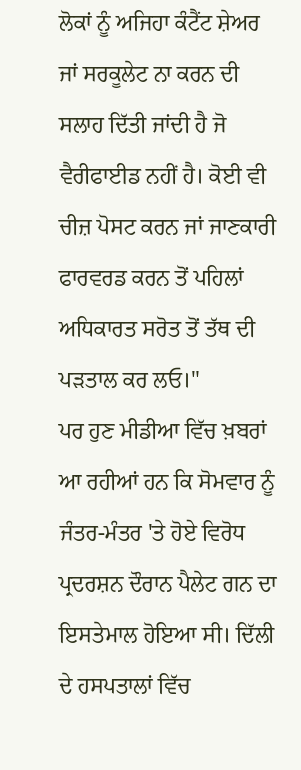ਲੋਕਾਂ ਨੂੰ ਅਜਿਹਾ ਕੰਟੈਂਟ ਸ਼ੇਅਰ ਜਾਂ ਸਰਕੂਲੇਟ ਨਾ ਕਰਨ ਦੀ ਸਲਾਹ ਦਿੱਤੀ ਜਾਂਦੀ ਹੈ ਜੋ ਵੈਰੀਫਾਈਡ ਨਹੀਂ ਹੈ। ਕੋਈ ਵੀ ਚੀਜ਼ ਪੋਸਟ ਕਰਨ ਜਾਂ ਜਾਣਕਾਰੀ ਫਾਰਵਰਡ ਕਰਨ ਤੋਂ ਪਹਿਲਾਂ ਅਧਿਕਾਰਤ ਸਰੋਤ ਤੋਂ ਤੱਥ ਦੀ ਪੜਤਾਲ ਕਰ ਲਓ।"
ਪਰ ਹੁਣ ਮੀਡੀਆ ਵਿੱਚ ਖ਼ਬਰਾਂ ਆ ਰਹੀਆਂ ਹਨ ਕਿ ਸੋਮਵਾਰ ਨੂੰ ਜੰਤਰ-ਮੰਤਰ 'ਤੇ ਹੋਏ ਵਿਰੋਧ ਪ੍ਰਦਰਸ਼ਨ ਦੌਰਾਨ ਪੈਲੇਟ ਗਨ ਦਾ ਇਸਤੇਮਾਲ ਹੋਇਆ ਸੀ। ਦਿੱਲੀ ਦੇ ਹਸਪਤਾਲਾਂ ਵਿੱਚ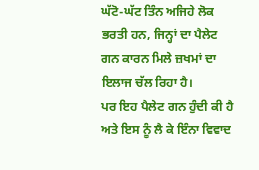ਘੱਟੋ-ਘੱਟ ਤਿੰਨ ਅਜਿਹੇ ਲੋਕ ਭਰਤੀ ਹਨ, ਜਿਨ੍ਹਾਂ ਦਾ ਪੈਲੇਟ ਗਨ ਕਾਰਨ ਮਿਲੇ ਜ਼ਖਮਾਂ ਦਾ ਇਲਾਜ ਚੱਲ ਰਿਹਾ ਹੈ।
ਪਰ ਇਹ ਪੈਲੇਟ ਗਨ ਹੁੰਦੀ ਕੀ ਹੈ ਅਤੇ ਇਸ ਨੂੰ ਲੈ ਕੇ ਇੰਨਾ ਵਿਵਾਦ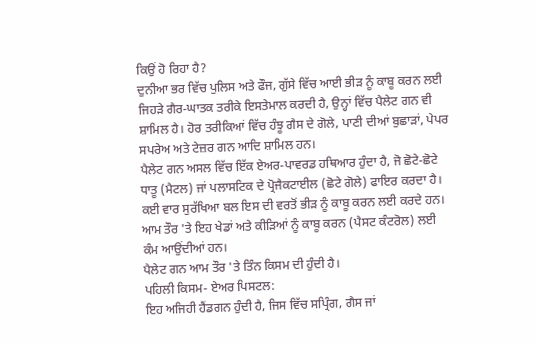ਕਿਉਂ ਹੋ ਰਿਹਾ ਹੈ?
ਦੁਨੀਆ ਭਰ ਵਿੱਚ ਪੁਲਿਸ ਅਤੇ ਫੌਜ, ਗੁੱਸੇ ਵਿੱਚ ਆਈ ਭੀੜ ਨੂੰ ਕਾਬੂ ਕਰਨ ਲਈ ਜਿਹੜੇ ਗੈਰ-ਘਾਤਕ ਤਰੀਕੇ ਇਸਤੇਮਾਲ ਕਰਦੀ ਹੈ, ਉਨ੍ਹਾਂ ਵਿੱਚ ਪੈਲੇਟ ਗਨ ਵੀ ਸ਼ਾਮਿਲ ਹੈ। ਹੋਰ ਤਰੀਕਿਆਂ ਵਿੱਚ ਹੰਝੂ ਗੈਸ ਦੇ ਗੋਲੇ, ਪਾਣੀ ਦੀਆਂ ਬੁਛਾੜਾਂ, ਪੇਪਰ ਸਪਰੇਅ ਅਤੇ ਟੇਜ਼ਰ ਗਨ ਆਦਿ ਸ਼ਾਮਿਲ ਹਨ।
ਪੈਲੇਟ ਗਨ ਅਸਲ ਵਿੱਚ ਇੱਕ ਏਅਰ-ਪਾਵਰਡ ਹਥਿਆਰ ਹੁੰਦਾ ਹੈ, ਜੋ ਛੋਟੇ-ਛੋਟੇ ਧਾਤੂ (ਮੈਟਲ) ਜਾਂ ਪਲਾਸਟਿਕ ਦੇ ਪ੍ਰੋਜੈਕਟਾਈਲ (ਛੋਟੇ ਗੋਲੇ) ਫਾਇਰ ਕਰਦਾ ਹੈ। ਕਈ ਵਾਰ ਸੁਰੱਖਿਆ ਬਲ ਇਸ ਦੀ ਵਰਤੋਂ ਭੀੜ ਨੂੰ ਕਾਬੂ ਕਰਨ ਲਈ ਕਰਦੇ ਹਨ। ਆਮ ਤੌਰ 'ਤੇ ਇਹ ਖੇਡਾਂ ਅਤੇ ਕੀੜਿਆਂ ਨੂੰ ਕਾਬੂ ਕਰਨ (ਪੈਸਟ ਕੰਟਰੋਲ) ਲਈ ਕੰਮ ਆਉਂਦੀਆਂ ਹਨ।
ਪੈਲੇਟ ਗਨ ਆਮ ਤੌਰ 'ਤੇ ਤਿੰਨ ਕਿਸਮ ਦੀ ਹੁੰਦੀ ਹੈ।
ਪਹਿਲੀ ਕਿਸਮ- ਏਅਰ ਪਿਸਟਲ:
ਇਹ ਅਜਿਹੀ ਹੈਂਡਗਨ ਹੁੰਦੀ ਹੈ, ਜਿਸ ਵਿੱਚ ਸਪ੍ਰਿੰਗ, ਗੈਸ ਜਾਂ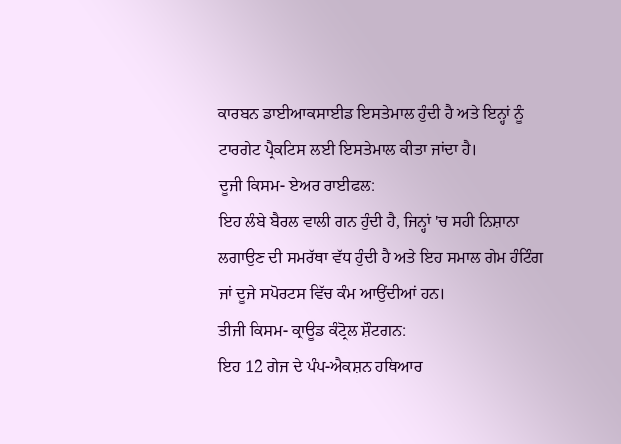ਕਾਰਬਨ ਡਾਈਆਕਸਾਈਡ ਇਸਤੇਮਾਲ ਹੁੰਦੀ ਹੈ ਅਤੇ ਇਨ੍ਹਾਂ ਨੂੰ ਟਾਰਗੇਟ ਪ੍ਰੈਕਟਿਸ ਲਈ ਇਸਤੇਮਾਲ ਕੀਤਾ ਜਾਂਦਾ ਹੈ।
ਦੂਜੀ ਕਿਸਮ- ਏਅਰ ਰਾਈਫਲ:
ਇਹ ਲੰਬੇ ਬੈਰਲ ਵਾਲੀ ਗਨ ਹੁੰਦੀ ਹੈ, ਜਿਨ੍ਹਾਂ 'ਚ ਸਹੀ ਨਿਸ਼ਾਨਾ ਲਗਾਉਣ ਦੀ ਸਮਰੱਥਾ ਵੱਧ ਹੁੰਦੀ ਹੈ ਅਤੇ ਇਹ ਸਮਾਲ ਗੇਮ ਹੰਟਿੰਗ ਜਾਂ ਦੂਜੇ ਸਪੋਰਟਸ ਵਿੱਚ ਕੰਮ ਆਉਂਦੀਆਂ ਹਨ।
ਤੀਜੀ ਕਿਸਮ- ਕ੍ਰਾਊਡ ਕੰਟ੍ਰੋਲ ਸ਼ੌਟਗਨ:
ਇਹ 12 ਗੇਜ ਦੇ ਪੰਪ-ਐਕਸ਼ਨ ਹਥਿਆਰ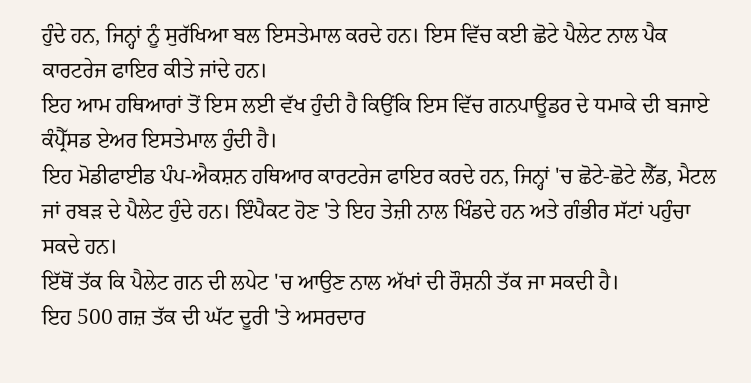ਹੁੰਦੇ ਹਨ, ਜਿਨ੍ਹਾਂ ਨੂੰ ਸੁਰੱਖਿਆ ਬਲ ਇਸਤੇਮਾਲ ਕਰਦੇ ਹਨ। ਇਸ ਵਿੱਚ ਕਈ ਛੋਟੇ ਪੈਲੇਟ ਨਾਲ ਪੈਕ ਕਾਰਟਰੇਜ ਫਾਇਰ ਕੀਤੇ ਜਾਂਦੇ ਹਨ।
ਇਹ ਆਮ ਹਥਿਆਰਾਂ ਤੋਂ ਇਸ ਲਈ ਵੱਖ ਹੁੰਦੀ ਹੈ ਕਿਉਂਕਿ ਇਸ ਵਿੱਚ ਗਨਪਾਊਡਰ ਦੇ ਧਮਾਕੇ ਦੀ ਬਜਾਏ ਕੰਪ੍ਰੈੱਸਡ ਏਅਰ ਇਸਤੇਮਾਲ ਹੁੰਦੀ ਹੈ।
ਇਹ ਮੋਡੀਫਾਈਡ ਪੰਪ-ਐਕਸ਼ਨ ਹਥਿਆਰ ਕਾਰਟਰੇਜ ਫਾਇਰ ਕਰਦੇ ਹਨ, ਜਿਨ੍ਹਾਂ 'ਚ ਛੋਟੇ-ਛੋਟੇ ਲੈੱਡ, ਮੈਟਲ ਜਾਂ ਰਬੜ ਦੇ ਪੈਲੇਟ ਹੁੰਦੇ ਹਨ। ਇੰਪੈਕਟ ਹੋਣ 'ਤੇ ਇਹ ਤੇਜ਼ੀ ਨਾਲ ਖਿੰਡਦੇ ਹਨ ਅਤੇ ਗੰਭੀਰ ਸੱਟਾਂ ਪਹੁੰਚਾ ਸਕਦੇ ਹਨ।
ਇੱਥੋਂ ਤੱਕ ਕਿ ਪੈਲੇਟ ਗਨ ਦੀ ਲਪੇਟ 'ਚ ਆਉਣ ਨਾਲ ਅੱਖਾਂ ਦੀ ਰੌਸ਼ਨੀ ਤੱਕ ਜਾ ਸਕਦੀ ਹੈ।
ਇਹ 500 ਗਜ਼ ਤੱਕ ਦੀ ਘੱਟ ਦੂਰੀ 'ਤੇ ਅਸਰਦਾਰ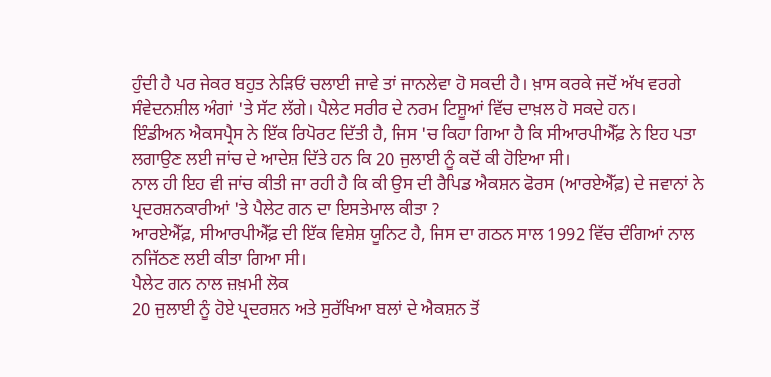ਹੁੰਦੀ ਹੈ ਪਰ ਜੇਕਰ ਬਹੁਤ ਨੇੜਿਓਂ ਚਲਾਈ ਜਾਵੇ ਤਾਂ ਜਾਨਲੇਵਾ ਹੋ ਸਕਦੀ ਹੈ। ਖ਼ਾਸ ਕਰਕੇ ਜਦੋਂ ਅੱਖ ਵਰਗੇ ਸੰਵੇਦਨਸ਼ੀਲ ਅੰਗਾਂ 'ਤੇ ਸੱਟ ਲੱਗੇ। ਪੈਲੇਟ ਸਰੀਰ ਦੇ ਨਰਮ ਟਿਸ਼ੂਆਂ ਵਿੱਚ ਦਾਖ਼ਲ ਹੋ ਸਕਦੇ ਹਨ।
ਇੰਡੀਅਨ ਐਕਸਪ੍ਰੈਸ ਨੇ ਇੱਕ ਰਿਪੋਰਟ ਦਿੱਤੀ ਹੈ, ਜਿਸ 'ਚ ਕਿਹਾ ਗਿਆ ਹੈ ਕਿ ਸੀਆਰਪੀਐੱਫ਼ ਨੇ ਇਹ ਪਤਾ ਲਗਾਉਣ ਲਈ ਜਾਂਚ ਦੇ ਆਦੇਸ਼ ਦਿੱਤੇ ਹਨ ਕਿ 20 ਜੁਲਾਈ ਨੂੰ ਕਦੋਂ ਕੀ ਹੋਇਆ ਸੀ।
ਨਾਲ ਹੀ ਇਹ ਵੀ ਜਾਂਚ ਕੀਤੀ ਜਾ ਰਹੀ ਹੈ ਕਿ ਕੀ ਉਸ ਦੀ ਰੈਪਿਡ ਐਕਸ਼ਨ ਫੋਰਸ (ਆਰਏਐੱਫ਼) ਦੇ ਜਵਾਨਾਂ ਨੇ ਪ੍ਰਦਰਸ਼ਨਕਾਰੀਆਂ 'ਤੇ ਪੈਲੇਟ ਗਨ ਦਾ ਇਸਤੇਮਾਲ ਕੀਤਾ ?
ਆਰਏਐੱਫ਼, ਸੀਆਰਪੀਐੱਫ਼ ਦੀ ਇੱਕ ਵਿਸ਼ੇਸ਼ ਯੂਨਿਟ ਹੈ, ਜਿਸ ਦਾ ਗਠਨ ਸਾਲ 1992 ਵਿੱਚ ਦੰਗਿਆਂ ਨਾਲ ਨਜਿੱਠਣ ਲਈ ਕੀਤਾ ਗਿਆ ਸੀ।
ਪੈਲੇਟ ਗਨ ਨਾਲ ਜ਼ਖ਼ਮੀ ਲੋਕ
20 ਜੁਲਾਈ ਨੂੰ ਹੋਏ ਪ੍ਰਦਰਸ਼ਨ ਅਤੇ ਸੁਰੱਖਿਆ ਬਲਾਂ ਦੇ ਐਕਸ਼ਨ ਤੋਂ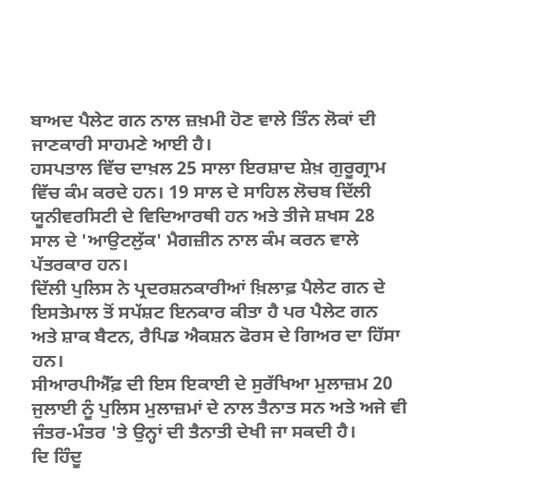ਬਾਅਦ ਪੈਲੇਟ ਗਨ ਨਾਲ ਜ਼ਖ਼ਮੀ ਹੋਣ ਵਾਲੇ ਤਿੰਨ ਲੋਕਾਂ ਦੀ ਜਾਣਕਾਰੀ ਸਾਹਮਣੇ ਆਈ ਹੈ।
ਹਸਪਤਾਲ ਵਿੱਚ ਦਾਖ਼ਲ 25 ਸਾਲਾ ਇਰਸ਼ਾਦ ਸ਼ੇਖ਼ ਗੁਰੂਗ੍ਰਾਮ ਵਿੱਚ ਕੰਮ ਕਰਦੇ ਹਨ। 19 ਸਾਲ ਦੇ ਸਾਹਿਲ ਲੋਚਬ ਦਿੱਲੀ ਯੂਨੀਵਰਸਿਟੀ ਦੇ ਵਿਦਿਆਰਥੀ ਹਨ ਅਤੇ ਤੀਜੇ ਸ਼ਖਸ 28 ਸਾਲ ਦੇ 'ਆਉਟਲੁੱਕ' ਮੈਗਜ਼ੀਨ ਨਾਲ ਕੰਮ ਕਰਨ ਵਾਲੇ ਪੱਤਰਕਾਰ ਹਨ।
ਦਿੱਲੀ ਪੁਲਿਸ ਨੇ ਪ੍ਰਦਰਸ਼ਨਕਾਰੀਆਂ ਖ਼ਿਲਾਫ਼ ਪੈਲੇਟ ਗਨ ਦੇ ਇਸਤੇਮਾਲ ਤੋਂ ਸਪੱਸ਼ਟ ਇਨਕਾਰ ਕੀਤਾ ਹੈ ਪਰ ਪੈਲੇਟ ਗਨ ਅਤੇ ਸ਼ਾਕ ਬੈਟਨ, ਰੈਪਿਡ ਐਕਸ਼ਨ ਫੋਰਸ ਦੇ ਗਿਅਰ ਦਾ ਹਿੱਸਾ ਹਨ।
ਸੀਆਰਪੀਐੱਫ਼ ਦੀ ਇਸ ਇਕਾਈ ਦੇ ਸੁਰੱਖਿਆ ਮੁਲਾਜ਼ਮ 20 ਜੁਲਾਈ ਨੂੰ ਪੁਲਿਸ ਮੁਲਾਜ਼ਮਾਂ ਦੇ ਨਾਲ ਤੈਨਾਤ ਸਨ ਅਤੇ ਅਜੇ ਵੀ ਜੰਤਰ-ਮੰਤਰ 'ਤੇ ਉਨ੍ਹਾਂ ਦੀ ਤੈਨਾਤੀ ਦੇਖੀ ਜਾ ਸਕਦੀ ਹੈ।
ਦਿ ਹਿੰਦੂ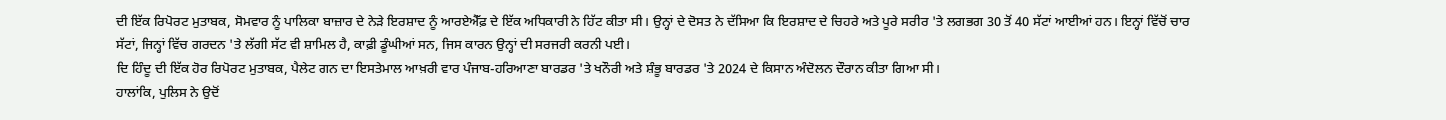ਦੀ ਇੱਕ ਰਿਪੋਰਟ ਮੁਤਾਬਕ, ਸੋਮਵਾਰ ਨੂੰ ਪਾਲਿਕਾ ਬਾਜ਼ਾਰ ਦੇ ਨੇੜੇ ਇਰਸ਼ਾਦ ਨੂੰ ਆਰਏਐੱਫ਼ ਦੇ ਇੱਕ ਅਧਿਕਾਰੀ ਨੇ ਹਿੱਟ ਕੀਤਾ ਸੀ। ਉਨ੍ਹਾਂ ਦੇ ਦੋਸਤ ਨੇ ਦੱਸਿਆ ਕਿ ਇਰਸ਼ਾਦ ਦੇ ਚਿਹਰੇ ਅਤੇ ਪੂਰੇ ਸਰੀਰ 'ਤੇ ਲਗਭਗ 30 ਤੋਂ 40 ਸੱਟਾਂ ਆਈਆਂ ਹਨ। ਇਨ੍ਹਾਂ ਵਿੱਚੋਂ ਚਾਰ ਸੱਟਾਂ, ਜਿਨ੍ਹਾਂ ਵਿੱਚ ਗਰਦਨ 'ਤੇ ਲੱਗੀ ਸੱਟ ਵੀ ਸ਼ਾਮਿਲ ਹੈ, ਕਾਫ਼ੀ ਡੂੰਘੀਆਂ ਸਨ, ਜਿਸ ਕਾਰਨ ਉਨ੍ਹਾਂ ਦੀ ਸਰਜਰੀ ਕਰਨੀ ਪਈ।
ਦਿ ਹਿੰਦੂ ਦੀ ਇੱਕ ਹੋਰ ਰਿਪੋਰਟ ਮੁਤਾਬਕ, ਪੈਲੇਟ ਗਨ ਦਾ ਇਸਤੇਮਾਲ ਆਖ਼ਰੀ ਵਾਰ ਪੰਜਾਬ-ਹਰਿਆਣਾ ਬਾਰਡਰ 'ਤੇ ਖਨੌਰੀ ਅਤੇ ਸ਼ੰਭੂ ਬਾਰਡਰ 'ਤੇ 2024 ਦੇ ਕਿਸਾਨ ਅੰਦੋਲਨ ਦੌਰਾਨ ਕੀਤਾ ਗਿਆ ਸੀ।
ਹਾਲਾਂਕਿ, ਪੁਲਿਸ ਨੇ ਉਦੋਂ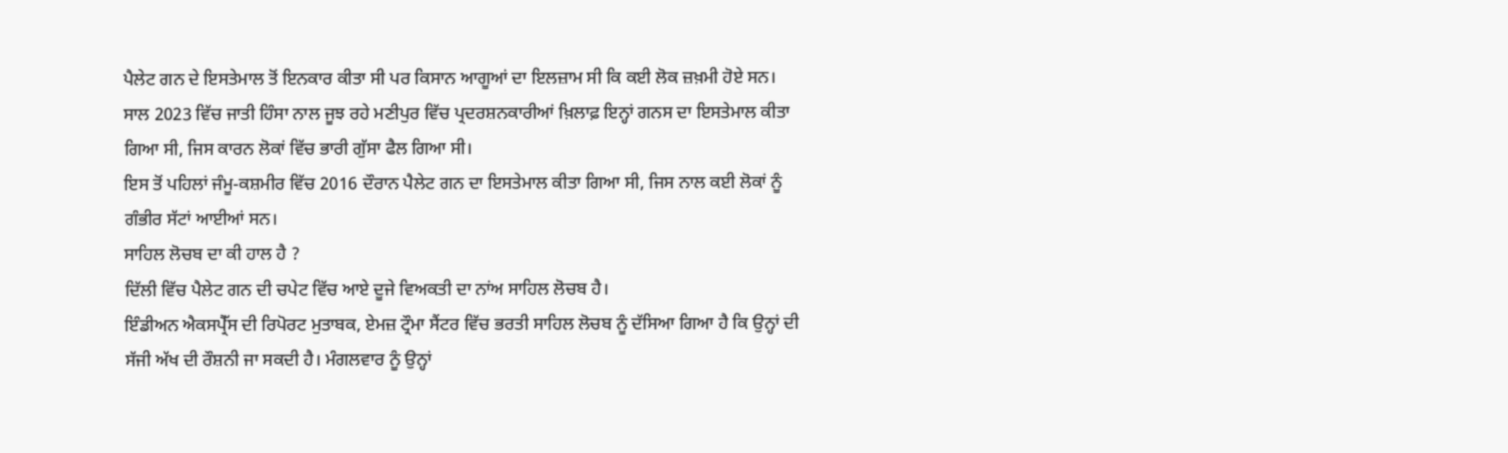ਪੈਲੇਟ ਗਨ ਦੇ ਇਸਤੇਮਾਲ ਤੋਂ ਇਨਕਾਰ ਕੀਤਾ ਸੀ ਪਰ ਕਿਸਾਨ ਆਗੂਆਂ ਦਾ ਇਲਜ਼ਾਮ ਸੀ ਕਿ ਕਈ ਲੋਕ ਜ਼ਖ਼ਮੀ ਹੋਏ ਸਨ।
ਸਾਲ 2023 ਵਿੱਚ ਜਾਤੀ ਹਿੰਸਾ ਨਾਲ ਜੂਝ ਰਹੇ ਮਣੀਪੁਰ ਵਿੱਚ ਪ੍ਰਦਰਸ਼ਨਕਾਰੀਆਂ ਖ਼ਿਲਾਫ਼ ਇਨ੍ਹਾਂ ਗਨਸ ਦਾ ਇਸਤੇਮਾਲ ਕੀਤਾ ਗਿਆ ਸੀ, ਜਿਸ ਕਾਰਨ ਲੋਕਾਂ ਵਿੱਚ ਭਾਰੀ ਗੁੱਸਾ ਫੈਲ ਗਿਆ ਸੀ।
ਇਸ ਤੋਂ ਪਹਿਲਾਂ ਜੰਮੂ-ਕਸ਼ਮੀਰ ਵਿੱਚ 2016 ਦੌਰਾਨ ਪੈਲੇਟ ਗਨ ਦਾ ਇਸਤੇਮਾਲ ਕੀਤਾ ਗਿਆ ਸੀ, ਜਿਸ ਨਾਲ ਕਈ ਲੋਕਾਂ ਨੂੰ ਗੰਭੀਰ ਸੱਟਾਂ ਆਈਆਂ ਸਨ।
ਸਾਹਿਲ ਲੋਚਬ ਦਾ ਕੀ ਹਾਲ ਹੈ ?
ਦਿੱਲੀ ਵਿੱਚ ਪੈਲੇਟ ਗਨ ਦੀ ਚਪੇਟ ਵਿੱਚ ਆਏ ਦੂਜੇ ਵਿਅਕਤੀ ਦਾ ਨਾਂਅ ਸਾਹਿਲ ਲੋਚਬ ਹੈ।
ਇੰਡੀਅਨ ਐਕਸਪ੍ਰੈੱਸ ਦੀ ਰਿਪੋਰਟ ਮੁਤਾਬਕ, ਏਮਜ਼ ਟ੍ਰੌਮਾ ਸੈਂਟਰ ਵਿੱਚ ਭਰਤੀ ਸਾਹਿਲ ਲੋਚਬ ਨੂੰ ਦੱਸਿਆ ਗਿਆ ਹੈ ਕਿ ਉਨ੍ਹਾਂ ਦੀ ਸੱਜੀ ਅੱਖ ਦੀ ਰੌਸ਼ਨੀ ਜਾ ਸਕਦੀ ਹੈ। ਮੰਗਲਵਾਰ ਨੂੰ ਉਨ੍ਹਾਂ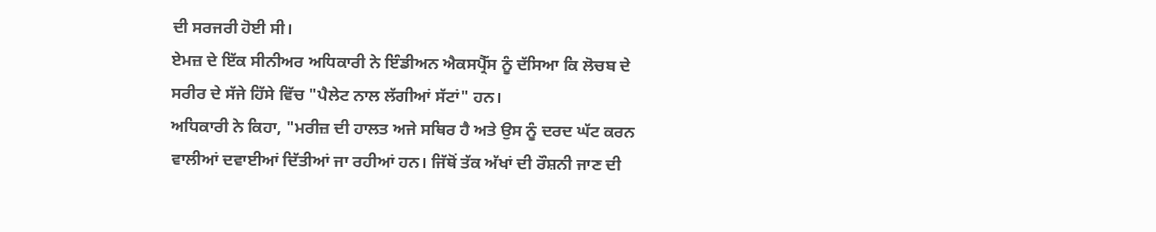ਦੀ ਸਰਜਰੀ ਹੋਈ ਸੀ।
ਏਮਜ਼ ਦੇ ਇੱਕ ਸੀਨੀਅਰ ਅਧਿਕਾਰੀ ਨੇ ਇੰਡੀਅਨ ਐਕਸਪ੍ਰੈੱਸ ਨੂੰ ਦੱਸਿਆ ਕਿ ਲੋਚਬ ਦੇ ਸਰੀਰ ਦੇ ਸੱਜੇ ਹਿੱਸੇ ਵਿੱਚ "ਪੈਲੇਟ ਨਾਲ ਲੱਗੀਆਂ ਸੱਟਾਂ" ਹਨ।
ਅਧਿਕਾਰੀ ਨੇ ਕਿਹਾ, "ਮਰੀਜ਼ ਦੀ ਹਾਲਤ ਅਜੇ ਸਥਿਰ ਹੈ ਅਤੇ ਉਸ ਨੂੰ ਦਰਦ ਘੱਟ ਕਰਨ ਵਾਲੀਆਂ ਦਵਾਈਆਂ ਦਿੱਤੀਆਂ ਜਾ ਰਹੀਆਂ ਹਨ। ਜਿੱਥੋਂ ਤੱਕ ਅੱਖਾਂ ਦੀ ਰੌਸ਼ਨੀ ਜਾਣ ਦੀ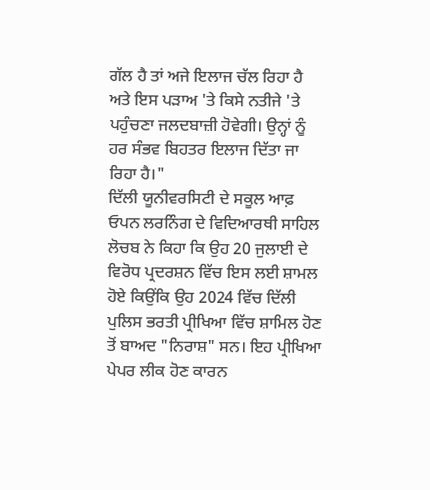ਗੱਲ ਹੈ ਤਾਂ ਅਜੇ ਇਲਾਜ ਚੱਲ ਰਿਹਾ ਹੈ ਅਤੇ ਇਸ ਪੜਾਅ 'ਤੇ ਕਿਸੇ ਨਤੀਜੇ 'ਤੇ ਪਹੁੰਚਣਾ ਜਲਦਬਾਜ਼ੀ ਹੋਵੇਗੀ। ਉਨ੍ਹਾਂ ਨੂੰ ਹਰ ਸੰਭਵ ਬਿਹਤਰ ਇਲਾਜ ਦਿੱਤਾ ਜਾ ਰਿਹਾ ਹੈ।"
ਦਿੱਲੀ ਯੂਨੀਵਰਸਿਟੀ ਦੇ ਸਕੂਲ ਆਫ਼ ਓਪਨ ਲਰਨਿੰਗ ਦੇ ਵਿਦਿਆਰਥੀ ਸਾਹਿਲ ਲੋਚਬ ਨੇ ਕਿਹਾ ਕਿ ਉਹ 20 ਜੁਲਾਈ ਦੇ ਵਿਰੋਧ ਪ੍ਰਦਰਸ਼ਨ ਵਿੱਚ ਇਸ ਲਈ ਸ਼ਾਮਲ ਹੋਏ ਕਿਉਂਕਿ ਉਹ 2024 ਵਿੱਚ ਦਿੱਲੀ ਪੁਲਿਸ ਭਰਤੀ ਪ੍ਰੀਖਿਆ ਵਿੱਚ ਸ਼ਾਮਿਲ ਹੋਣ ਤੋਂ ਬਾਅਦ "ਨਿਰਾਸ਼" ਸਨ। ਇਹ ਪ੍ਰੀਖਿਆ ਪੇਪਰ ਲੀਕ ਹੋਣ ਕਾਰਨ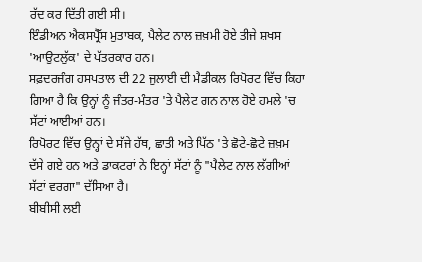ਰੱਦ ਕਰ ਦਿੱਤੀ ਗਈ ਸੀ।
ਇੰਡੀਅਨ ਐਕਸਪ੍ਰੈੱਸ ਮੁਤਾਬਕ, ਪੈਲੇਟ ਨਾਲ ਜ਼ਖ਼ਮੀ ਹੋਏ ਤੀਜੇ ਸ਼ਖਸ 'ਆਉਟਲੁੱਕ' ਦੇ ਪੱਤਰਕਾਰ ਹਨ।
ਸਫ਼ਦਰਜੰਗ ਹਸਪਤਾਲ ਦੀ 22 ਜੁਲਾਈ ਦੀ ਮੈਡੀਕਲ ਰਿਪੋਰਟ ਵਿੱਚ ਕਿਹਾ ਗਿਆ ਹੈ ਕਿ ਉਨ੍ਹਾਂ ਨੂੰ ਜੰਤਰ-ਮੰਤਰ 'ਤੇ ਪੈਲੇਟ ਗਨ ਨਾਲ ਹੋਏ ਹਮਲੇ 'ਚ ਸੱਟਾਂ ਆਈਆਂ ਹਨ।
ਰਿਪੋਰਟ ਵਿੱਚ ਉਨ੍ਹਾਂ ਦੇ ਸੱਜੇ ਹੱਥ, ਛਾਤੀ ਅਤੇ ਪਿੱਠ 'ਤੇ ਛੋਟੇ-ਛੋਟੇ ਜ਼ਖ਼ਮ ਦੱਸੇ ਗਏ ਹਨ ਅਤੇ ਡਾਕਟਰਾਂ ਨੇ ਇਨ੍ਹਾਂ ਸੱਟਾਂ ਨੂੰ "ਪੈਲੇਟ ਨਾਲ ਲੱਗੀਆਂ ਸੱਟਾਂ ਵਰਗਾ" ਦੱਸਿਆ ਹੈ।
ਬੀਬੀਸੀ ਲਈ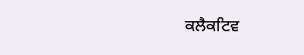ਕਲੈਕਟਿਵ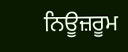ਨਿਊਜ਼ਰੂਮ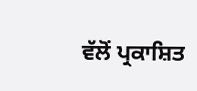ਵੱਲੋਂ ਪ੍ਰਕਾਸ਼ਿਤ